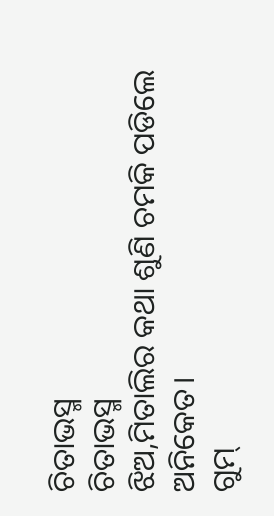ଚିତାଭସ୍ମ
ଚିତାଭସ୍ମ
ଝିଅ,ମିତାଲିର କଥା ଶୁଣି ଚମକି ପଡିଲେ ଅନିକେତ।
ଗୁମ୍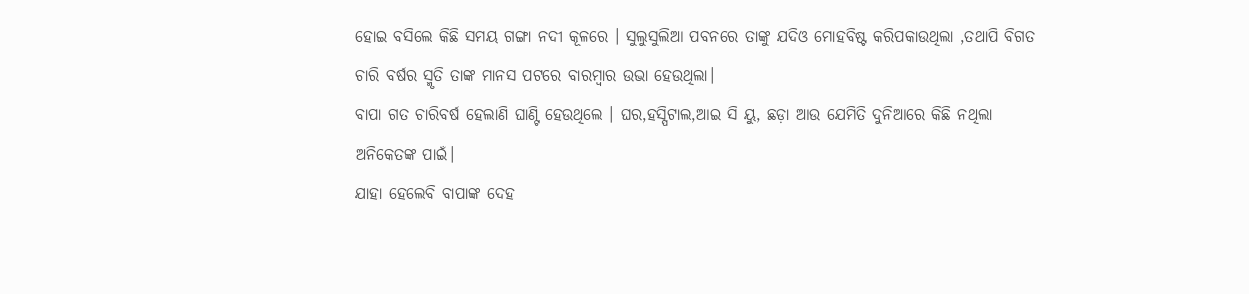ହୋଇ ବସିଲେ କିଛି ସମୟ ଗଙ୍ଗା ନଦୀ କୂଳରେ । ସୁଲୁସୁଲିଆ ପବନରେ ତାଙ୍କୁ ଯଦିଓ ମୋହବିଷ୍ଟ କରିପକାଉଥିଲା ,ତଥାପି ବିଗତ ଚାରି ବର୍ଷର ସ୍ମୃତି ତାଙ୍କ ମାନସ ପଟରେ ବାରମ୍ବାର ଉଭା ହେଉଥିଲା।
ବାପା ଗତ ଚାରିବର୍ଷ ହେଲାଣି ଘାଣ୍ଟି ହେଉଥିଲେ । ଘର,ହସ୍ପିଟାଲ,ଆଇ ସି ୟୁ, ଛଡ଼ା ଆଉ ଯେମିତି ଦୁନିଆରେ କିଛି ନଥିଲା ଅନିକେତଙ୍କ ପାଇଁ।
ଯାହା ହେଲେବି ବାପାଙ୍କ ଦେହ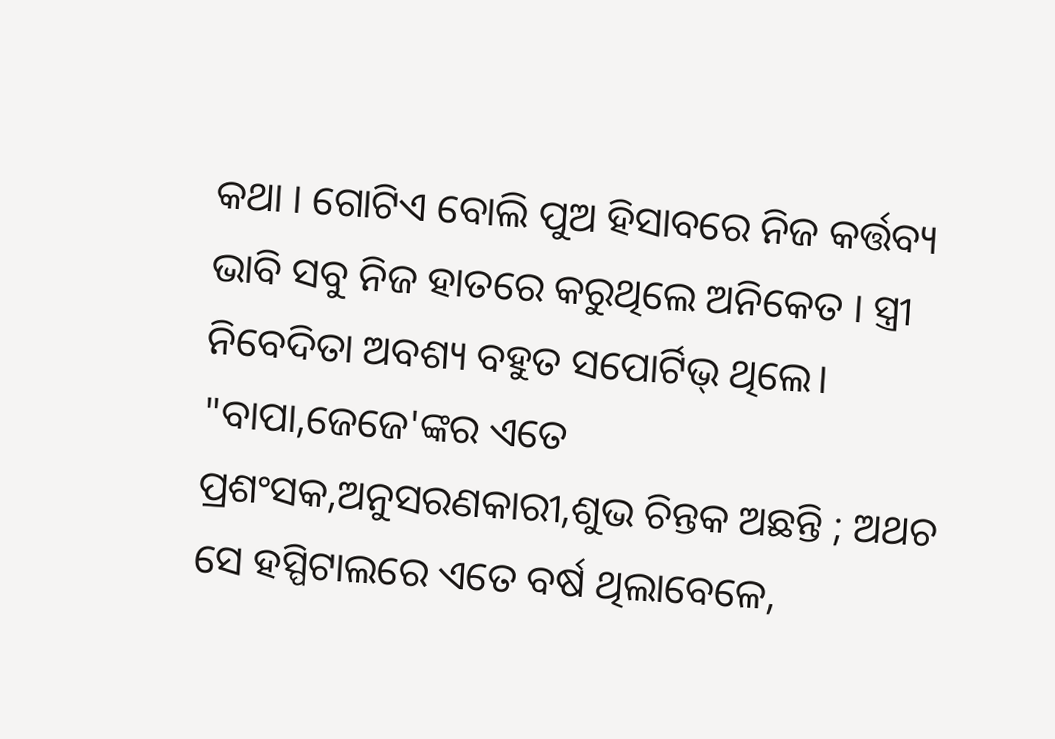କଥା । ଗୋଟିଏ ବୋଲି ପୁଅ ହିସାବରେ ନିଜ କର୍ତ୍ତବ୍ୟ ଭାବି ସବୁ ନିଜ ହାତରେ କରୁଥିଲେ ଅନିକେତ । ସ୍ତ୍ରୀ ନିବେଦିତା ଅବଶ୍ୟ ବହୁତ ସପୋର୍ଟିଭ୍ ଥିଲେ।
"ବାପା,ଜେଜେ'ଙ୍କର ଏତେ ପ୍ରଶଂସକ,ଅନୁସରଣକାରୀ,ଶୁଭ ଚିନ୍ତକ ଅଛନ୍ତି ; ଅଥଚ ସେ ହସ୍ପିଟାଲରେ ଏତେ ବର୍ଷ ଥିଲାବେଳେ,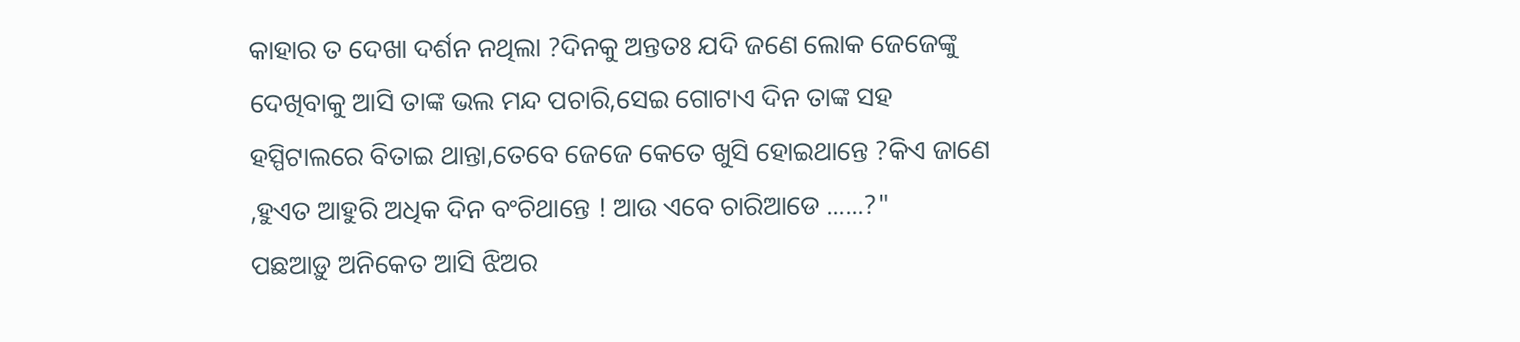କାହାର ତ ଦେଖା ଦର୍ଶନ ନଥିଲା ?ଦିନକୁ ଅନ୍ତତଃ ଯଦି ଜଣେ ଲୋକ ଜେଜେଙ୍କୁ ଦେଖିବାକୁ ଆସି ତାଙ୍କ ଭଲ ମନ୍ଦ ପଚାରି,ସେଇ ଗୋଟାଏ ଦିନ ତାଙ୍କ ସହ ହସ୍ପିଟାଲରେ ବିତାଇ ଥାନ୍ତା,ତେବେ ଜେଜେ କେତେ ଖୁସି ହୋଇଥାନ୍ତେ ?କିଏ ଜାଣେ ,ହୁଏତ ଆହୁରି ଅଧିକ ଦିନ ବଂଚିଥାନ୍ତେ ! ଆଉ ଏବେ ଚାରିଆଡେ ......?"
ପଛଆଡ଼ୁ ଅନିକେତ ଆସି ଝିଅର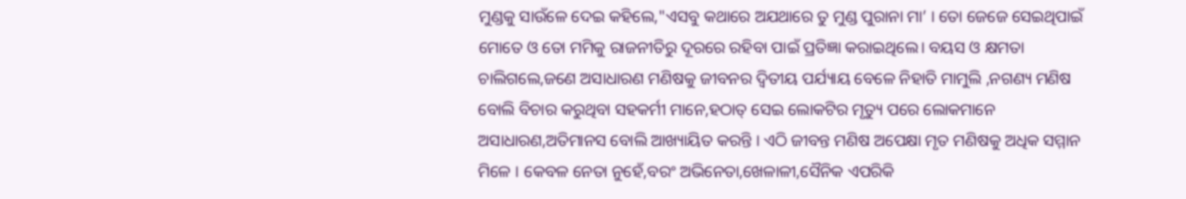ମୁଣ୍ଡକୁ ସାଉଁଳେ ଦେଇ କହିଲେ,"ଏସବୁ କଥାରେ ଅଯଥାରେ ତୁ ମୁଣ୍ଡ ପୁରାନା ମା’ । ତୋ ଜେଜେ ସେଇଥିପାଇଁ ମୋତେ ଓ ତୋ ମମିକୁ ରାଜନୀତିରୁ ଦୂରରେ ରହିବା ପାଇଁ ପ୍ରତିଜ୍ଞା କରାଇଥିଲେ। ବୟସ ଓ କ୍ଷମତା ଚାଲିଗଲେ,ଜଣେ ଅସାଧାରଣ ମଣିଷକୁ ଜୀବନର ଦ୍ଵିତୀୟ ପର୍ଯ୍ୟାୟ ବେଳେ ନିହାତି ମାମୁଲି ,ନଗଣ୍ୟ ମଣିଷ ବୋଲି ବିଚାର କରୁଥିବା ସହକର୍ମୀ ମାନେ,ହଠାତ୍ ସେଇ ଲୋକଟିର ମୃତ୍ୟୁ ପରେ ଲୋକମାନେ ଅସାଧାରଣ,ଅତିମାନସ ବୋଲି ଆଖ୍ୟାୟିତ କରନ୍ତି । ଏଠି ଜୀବନ୍ତ ମଣିଷ ଅପେକ୍ଷା ମୃତ ମଣିଷକୁ ଅଧିକ ସମ୍ମାନ ମିଳେ । କେବଳ ନେତା ନୁହେଁ,ବରଂ ଅଭିନେତା,ଖେଳାଳୀ,ସୈନିକ ଏପରିକି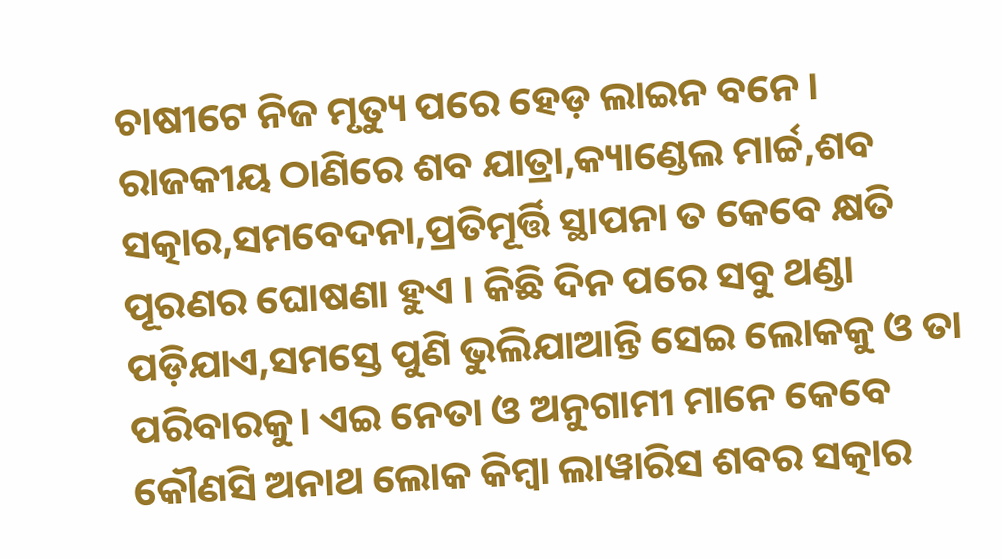ଚାଷୀଟେ ନିଜ ମୃତ୍ୟୁ ପରେ ହେଡ଼ ଲାଇନ ବନେ । ରାଜକୀୟ ଠାଣିରେ ଶବ ଯାତ୍ରା,କ୍ୟାଣ୍ଡେଲ ମାର୍ଚ୍ଚ,ଶବ ସତ୍କାର,ସମବେଦନା,ପ୍ରତିମୂର୍ତ୍ତି ସ୍ଥାପନା ତ କେବେ କ୍ଷତି ପୂରଣର ଘୋଷଣା ହୁଏ । କିଛି ଦିନ ପରେ ସବୁ ଥଣ୍ଡା ପଡ଼ିଯାଏ,ସମସ୍ତେ ପୁଣି ଭୁଲିଯାଆନ୍ତି ସେଇ ଲୋକକୁ ଓ ତା ପରିବାରକୁ। ଏଇ ନେତା ଓ ଅନୁଗାମୀ ମାନେ କେବେ କୌଣସି ଅନାଥ ଲୋକ କିମ୍ବା ଲାୱାରିସ ଶବର ସତ୍କାର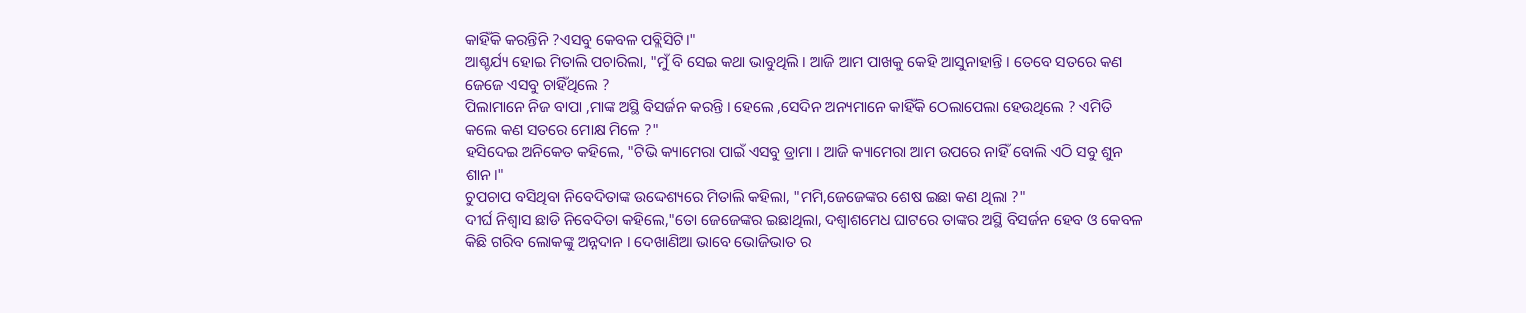କାହିଁକି କରନ୍ତିନି ?ଏସବୁ କେବଳ ପବ୍ଲିସିଟି।"
ଆଶ୍ଚର୍ଯ୍ୟ ହୋଇ ମିତାଲି ପଚାରିଲା, "ମୁଁ ବି ସେଇ କଥା ଭାବୁଥିଲି । ଆଜି ଆମ ପାଖକୁ କେହି ଆସୁନାହାନ୍ତି । ତେବେ ସତରେ କଣ ଜେଜେ ଏସବୁ ଚାହିଁଥିଲେ ?
ପିଲାମାନେ ନିଜ ବାପା ,ମାଙ୍କ ଅସ୍ଥି ବିସର୍ଜନ କରନ୍ତି । ହେଲେ ,ସେଦିନ ଅନ୍ୟମାନେ କାହିଁକି ଠେଲାପେଲା ହେଉଥିଲେ ? ଏମିତି କଲେ କଣ ସତରେ ମୋକ୍ଷ ମିଳେ ?"
ହସିଦେଇ ଅନିକେତ କହିଲେ, "ଟିଭି କ୍ୟାମେରା ପାଇଁ ଏସବୁ ଡ୍ରାମା । ଆଜି କ୍ୟାମେରା ଆମ ଉପରେ ନାହିଁ ବୋଲି ଏଠି ସବୁ ଶୁନ ଶାନ।"
ଚୁପଚାପ ବସିଥିବା ନିବେଦିତାଙ୍କ ଉଦ୍ଦେଶ୍ୟରେ ମିତାଲି କହିଲା, "ମମି,ଜେଜେଙ୍କର ଶେଷ ଇଛା କଣ ଥିଲା ?"
ଦୀର୍ଘ ନିଶ୍ଵାସ ଛାଡି ନିବେଦିତା କହିଲେ,"ତୋ ଜେଜେଙ୍କର ଇଛାଥିଲା, ଦଶ୍ୱାଶମେଧ ଘାଟରେ ତାଙ୍କର ଅସ୍ଥି ବିସର୍ଜନ ହେବ ଓ କେବଳ କିଛି ଗରିବ ଲୋକଙ୍କୁ ଅନ୍ନଦାନ । ଦେଖାଣିଆ ଭାବେ ଭୋଜିଭାତ ର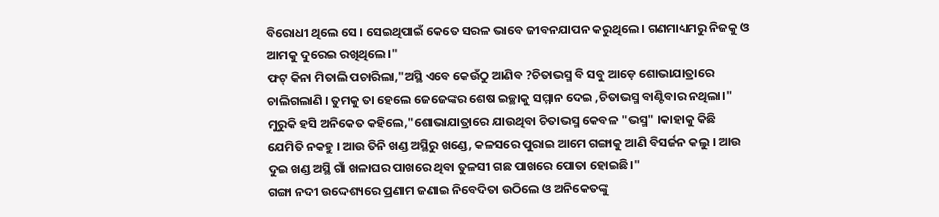ବିରୋଧୀ ଥିଲେ ସେ । ସେଇଥିପାଇଁ କେତେ ସରଳ ଭାବେ ଜୀବନଯାପନ କରୁଥିଲେ । ଗଣମାଧ୍ୟମରୁ ନିଜକୁ ଓ ଆମକୁ ଦୁରେଇ ରଖିଥିଲେ।"
ଫଟ୍ କିନା ମିତାଲି ପଚାରିଲା,"ଅସ୍ଥି ଏବେ କେଉଁଠୁ ଆଣିବ ?ଚିତାଭସ୍ମ ବି ସବୁ ଆଡ଼େ ଶୋଭାଯାତ୍ରାରେ ଚାଲିଗଲାଣି । ତୁମକୁ ତା ହେଲେ ଜେଜେଙ୍କର ଶେଷ ଇଚ୍ଛାକୁ ସମ୍ମାନ ଦେଇ ,ଚିତାଭସ୍ମ ବାଣ୍ଟିବାର ନଥିଲା।"
ମୁରୁକି ହସି ଅନିକେତ କହିଲେ,"ଶୋଭାଯାତ୍ରାରେ ଯାଉଥିବା ଚିତାଭସ୍ମ କେବଳ "ଭସ୍ମ" ।କାହାକୁ କିଛି ଯେମିତି ନକହୁ । ଆଉ ତିନି ଖଣ୍ଡ ଅସ୍ଥିରୁ ଖଣ୍ଡେ, କଳସରେ ପୁରାଇ ଆମେ ଗଙ୍ଗାକୁ ଆଣି ବିସର୍ଜନ କଲୁ । ଆଉ ଦୁଇ ଖଣ୍ଡ ଅସ୍ଥି ଗାଁ ଖଳାଘର ପାଖରେ ଥିବା ତୁଳସୀ ଗଛ ପାଖରେ ପୋତା ହୋଇଛି।"
ଗଙ୍ଗା ନଦୀ ଉଦ୍ଦେଶ୍ୟରେ ପ୍ରଣାମ ଜଣାଇ ନିବେଦିତା ଉଠିଲେ ଓ ଅନିକେତଙ୍କୁ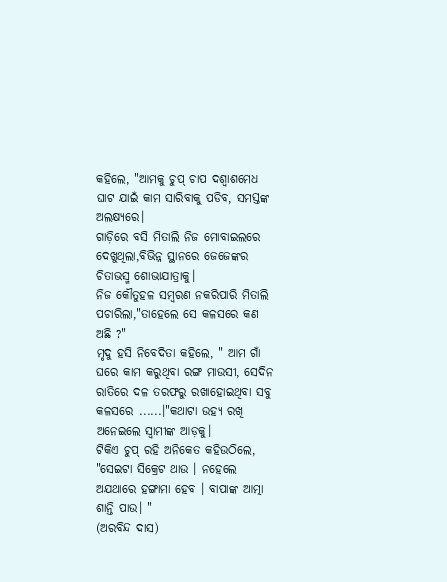କହିଲେ, "ଆମକୁ ଚୁପ୍ ଚାପ ଦଶ୍ବାଶମେଧ ଘାଟ ଯାଇଁ କାମ ସାରିବାକୁ ପଡିବ, ସମସ୍ତଙ୍କ ଅଲକ୍ଷ୍ୟରେ।
ଗାଡ଼ିରେ ବସି ମିତାଲି ନିଜ ମୋବାଇଲରେ ଦେଖୁଥିଲା,ବିଭିନ୍ନ ସ୍ଥାନରେ ଜେଜେଙ୍କର ଚିତାଭସ୍ମ ଶୋଭାଯାତ୍ରାକୁ।
ନିଜ କୌତୁହଳ ସମ୍ବରଣ ନକରିପାରି ମିତାଲି ପଚାରିଲା,"ତାହେଲେ ସେ କଳସରେ କଣ ଅଛି ?"
ମୃଦୁ ହସି ନିବେଦିତା କହିଲେ, " ଆମ ଗାଁ ଘରେ କାମ କରୁଥିବା ରଙ୍ଗ ମାଉସୀ, ସେଦିନ ରାତିରେ ଦଳ ତରଫରୁ ରଖାହୋଇଥିବା ସବୁ କଳସରେ ......।"କଥାଟା ଉହ୍ୟ ରଖି ଅନେଇଲେ ସ୍ଵାମୀଙ୍କ ଆଡ଼କୁ।
ଟିକିଏ ଚୁପ୍ ରହି ଅନିକେତ କହିଉଠିଲେ, "ସେଇଟା ସିକ୍ରେଟ ଥାଉ । ନହେଲେ ଅଯଥାରେ ହଙ୍ଗାମା ହେବ । ବାପାଙ୍କ ଆତ୍ମା ଶାନ୍ତି ପାଉ। "
(ଅରବିନ୍ଦ ଦାସ)